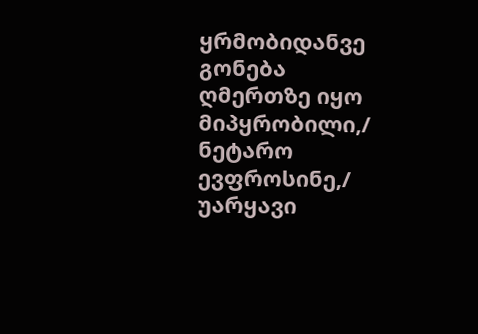ყრმობიდანვე გონება ღმერთზე იყო მიპყრობილი,/ ნეტარო ევფროსინე,/ უარყავი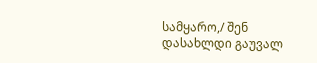სამყარო,/ შენ დასახლდი გაუვალ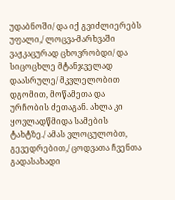უდაბნოში/ და იქ გვიძლიერებს უფალი,/ ლოცვა-მარხვაში ვაჟკაცურად ცხოვრობდი/ და სიცოცხლე მტანჯველად დაასრულე/ მკვლელობით დგომით, მოწამეთა და ურჩობის ძეთაგან. ახლა კი ყოვლადწმიდა სამების ტახტზე./ ამას ვლოცულობთ, გევედრებით,/ ცოდვათა ჩვენთა გადასახადი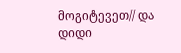მოგიტევეთ// და დიდი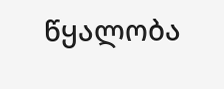წყალობა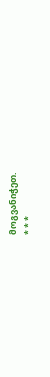მოგვანიჭეთ.
* * *